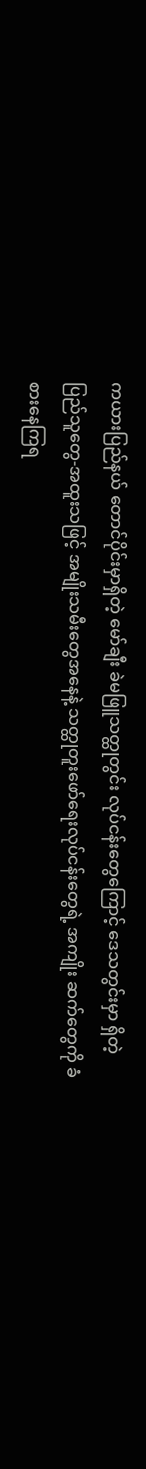ကယားပြည်နယ် တောင်ပိုင်းမှာရှိတဲ့ မော်ချီး ခဲမဖြူသတ္ထုတွင်း လုပ်ငန်းတွေကြောင့် ဒေသတွင်းမှာ ရှိတဲ့ ပြည်သူတွေ-အထူးသဖြင့် အမျိုးသမီးတွေအနေနဲ့ သတ္ထုတူးဖော်ရေးလုပ်ငန်းတွေရဲ့ အကျိုး ဆက်တွေကို ခံစားနေကြရ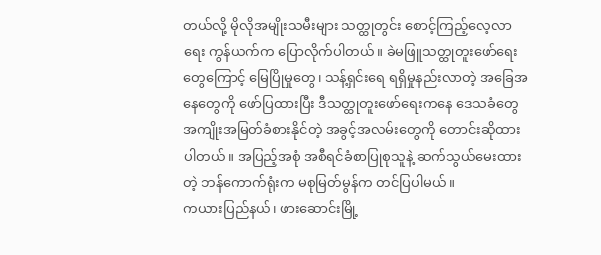တယ်လို့ မိုလိုအမျိုးသမီးများ သတ္ထုတွင်း စောင့်ကြည့်လေ့လာရေး ကွန်ယက်က ပြောလိုက်ပါတယ်။ ခဲမဖြူသတ္ထုတူးဖော်ရေးတွေကြောင့် မြေပြိုမှုတွေ၊ သန့်ရှင်းရေ ရရှိမှုနည်းလာတဲ့ အခြေအနေတွေကို ဖော်ပြထားပြီး ဒီသတ္ထုတူးဖော်ရေးကနေ ဒေသခံတွေ အကျိုးအမြတ်ခံစားနိုင်တဲ့ အခွင့်အလမ်းတွေကို တောင်းဆိုထား ပါတယ်။ အပြည့်အစုံ အစီရင်ခံစာပြုစုသူနဲ့ ဆက်သွယ်မေးထားတဲ့ ဘန်ကောက်ရုံးက မစုမြတ်မွန်က တင်ပြပါမယ်။
ကယားပြည်နယ်၊ ဖားဆောင်းမြို့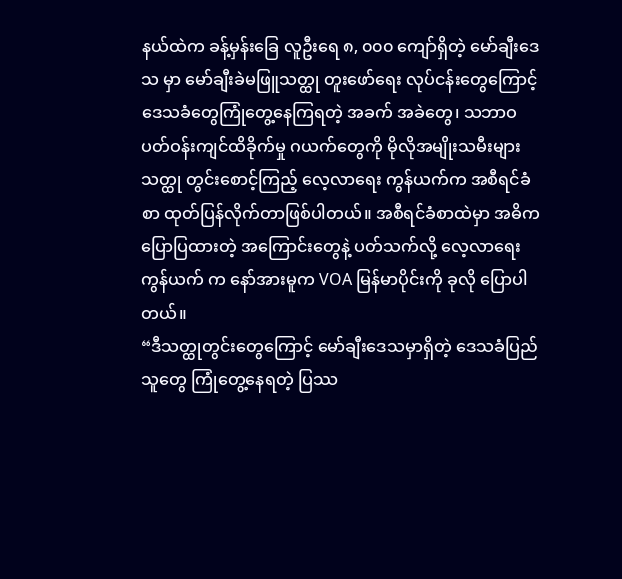နယ်ထဲက ခန့်မှန်းခြေ လူဦးရေ ၈, ၀၀၀ ကျော်ရှိတဲ့ မော်ချီးဒေသ မှာ မော်ချီးခဲမဖြူသတ္ထု တူးဖော်ရေး လုပ်ငန်းတွေကြောင့် ဒေသခံတွေကြုံတွေ့နေကြရတဲ့ အခက် အခဲတွေ၊ သဘာဝပတ်ဝန်းကျင်ထိခိုက်မှု ဂယက်တွေကို မိုလိုအမျိုးသမီးများ သတ္ထု တွင်းစောင့်ကြည့် လေ့လာရေး ကွန်ယက်က အစီရင်ခံစာ ထုတ်ပြန်လိုက်တာဖြစ်ပါတယ်။ အစီရင်ခံစာထဲမှာ အဓိက ပြောပြထားတဲ့ အကြောင်းတွေနဲ့ ပတ်သက်လို့ လေ့လာရေး ကွန်ယက် က နော်အားမူက VOA မြန်မာပိုင်းကို ခုလို ပြောပါတယ်။
“ဒီသတ္ထုတွင်းတွေကြောင့် မော်ချီးဒေသမှာရှိတဲ့ ဒေသခံပြည်သူတွေ ကြုံတွေ့နေရတဲ့ ပြဿ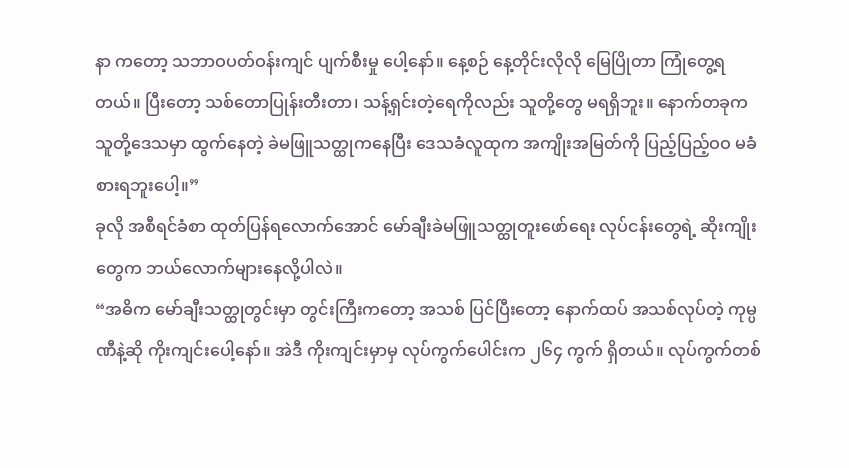နာ ကတော့ သဘာဝပတ်ဝန်းကျင် ပျက်စီးမှု ပေါ့နော်။ နေ့စဉ် နေ့တိုင်းလိုလို မြေပြိုတာ ကြုံတွေ့ရတယ်။ ပြီးတော့ သစ်တောပြုန်းတီးတာ၊ သန့်ရှင်းတဲ့ရေကိုလည်း သူတို့တွေ မရရှိဘူး။ နောက်တခုက သူတို့ဒေသမှာ ထွက်နေတဲ့ ခဲမဖြူသတ္ထုကနေပြီး ဒေသခံလူထုက အကျိုးအမြတ်ကို ပြည့်ပြည့်ဝဝ မခံစားရဘူးပေါ့။”
ခုလို အစီရင်ခံစာ ထုတ်ပြန်ရလောက်အောင် မော်ချီးခဲမဖြူသတ္ထုတူးဖော်ရေး လုပ်ငန်းတွေရဲ့ ဆိုးကျိုးတွေက ဘယ်လောက်များနေလို့ပါလဲ။
“အဓိက မော်ချီးသတ္ထုတွင်းမှာ တွင်းကြီးကတော့ အသစ် ပြင်ပြီးတော့ နောက်ထပ် အသစ်လုပ်တဲ့ ကုမ္ပဏီနဲ့ဆို ကိုးကျင်းပေါ့နော်။ အဲဒီ ကိုးကျင်းမှာမှ လုပ်ကွက်ပေါင်းက ၂၆၄ ကွက် ရှိတယ်။ လုပ်ကွက်တစ်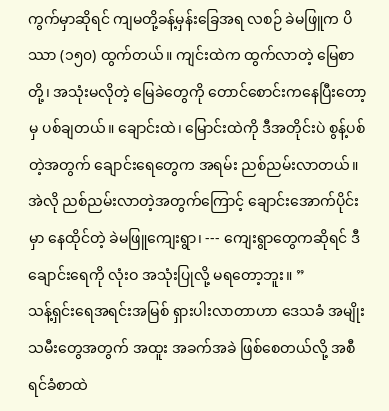ကွက်မှာဆိုရင် ကျမတို့ခန့်မှန်းခြေအရ လစဉ် ခဲမဖြူက ပိဿာ (၁၅၀) ထွက်တယ်။ ကျင်းထဲက ထွက်လာတဲ့ မြေစာတို့၊ အသုံးမလိုတဲ့ မြေခဲတွေကို တောင်စောင်းကနေပြီးတော့မှ ပစ်ချတယ်။ ချောင်းထဲ၊ မြောင်းထဲကို ဒီအတိုင်းပဲ စွန့်ပစ်တဲ့အတွက် ချောင်းရေတွေက အရမ်း ညစ်ညမ်းလာတယ်။ အဲလို ညစ်ညမ်းလာတဲ့အတွက်ကြောင့် ချောင်းအောက်ပိုင်းမှာ နေထိုင်တဲ့ ခဲမဖြူကျေးရွာ၊ --- ကျေးရွာတွေကဆိုရင် ဒီချောင်းရေကို လုံးဝ အသုံးပြုလို့ မရတော့ဘူး။ ”
သန့်ရှင်းရေအရင်းအမြစ် ရှားပါးလာတာဟာ ဒေသခံ အမျိုးသမီးတွေအတွက် အထူး အခက်အခဲ ဖြစ်စေတယ်လို့ အစီရင်ခံစာထဲ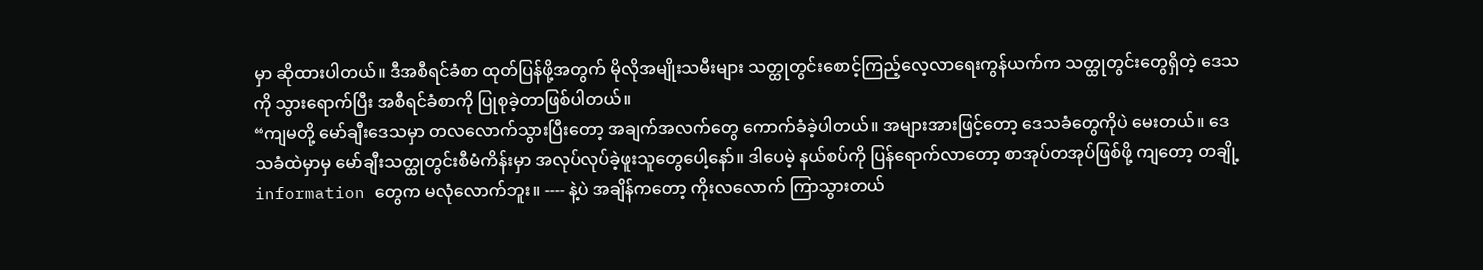မှာ ဆိုထားပါတယ်။ ဒီအစီရင်ခံစာ ထုတ်ပြန်ဖို့အတွက် မိုလိုအမျိုးသမီးများ သတ္ထုတွင်းစောင့်ကြည့်လေ့လာရေးကွန်ယက်က သတ္ထုတွင်းတွေရှိတဲ့ ဒေသကို သွားရောက်ပြီး အစီရင်ခံစာကို ပြုစုခဲ့တာဖြစ်ပါတယ်။
“ကျမတို့ မော်ချီးဒေသမှာ တလလောက်သွားပြီးတော့ အချက်အလက်တွေ ကောက်ခံခဲ့ပါတယ်။ အများအားဖြင့်တော့ ဒေသခံတွေကိုပဲ မေးတယ်။ ဒေသခံထဲမှာမှ မော်ချီးသတ္ထုတွင်းစီမံကိန်းမှာ အလုပ်လုပ်ခဲ့ဖူးသူတွေပေါ့နော်။ ဒါပေမဲ့ နယ်စပ်ကို ပြန်ရောက်လာတော့ စာအုပ်တအုပ်ဖြစ်ဖို့ ကျတော့ တချို့ information တွေက မလုံလောက်ဘူး။ ---- နဲ့ပဲ အချိန်ကတော့ ကိုးလလောက် ကြာသွားတယ်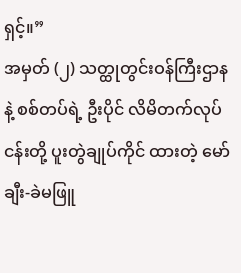ရှင့်။”
အမှတ် (၂) သတ္ထုတွင်းဝန်ကြီးဌာနနဲ့ စစ်တပ်ရဲ့ ဦးပိုင် လိမိတက်လုပ်ငန်းတို့ ပူးတွဲချုပ်ကိုင် ထားတဲ့ မော်ချီး-ခဲမဖြူ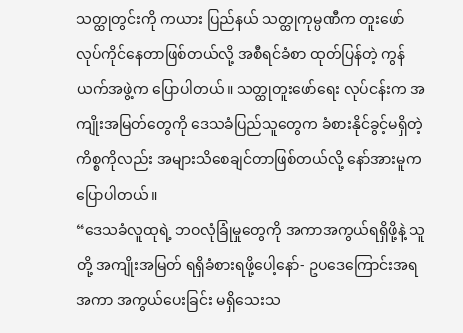သတ္ထုတွင်းကို ကယား ပြည်နယ် သတ္ထုကုမ္ပဏီက တူးဖော်လုပ်ကိုင်နေတာဖြစ်တယ်လို့ အစီရင်ခံစာ ထုတ်ပြန်တဲ့ ကွန်ယက်အဖွဲ့က ပြောပါတယ်။ သတ္ထုတူးဖော်ရေး လုပ်ငန်းက အကျိုးအမြတ်တွေကို ဒေသခံပြည်သူတွေက ခံစားနိုင်ခွင့်မရှိတဲ့ ကိစ္စကိုလည်း အများသိစေချင်တာဖြစ်တယ်လို့ နော်အားမူက ပြောပါတယ်။
“ဒေသခံလူထုရဲ့ ဘဝလုံခြုံမှုတွေကို အကာအကွယ်ရရှိဖို့နဲ့ သူတို့ အကျိုးအမြတ် ရရှိခံစားရဖို့ပေါ့နော်- ဥပဒေကြောင်းအရ အကာ အကွယ်ပေးခြင်း မရှိသေးသ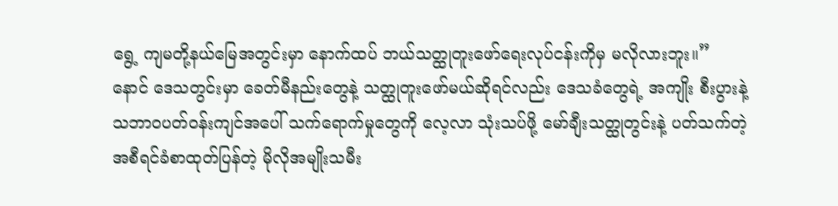ရွေ့ ကျမတို့နယ်မြေအတွင်းမှာ နောက်ထပ် ဘယ်သတ္ထုတူးဖော်ရေးလုပ်ငန်းကိုမှ မလိုလားဘူး။”
နောင် ဒေသတွင်းမှာ ခေတ်မီနည်းတွေနဲ့ သတ္ထုတူးဖော်မယ်ဆိုရင်လည်း ဒေသခံတွေရဲ့ အကျိုး စီးပွားနဲ့ သဘာဝပတ်ဝန်းကျင်အပေါ် သက်ရောက်မှုတွေကို လေ့လာ သုံးသပ်ဖို့ မော်ချီးသတ္ထုတွင်းနဲ့ ပတ်သက်တဲ့ အစီရင်ခံစာထုတ်ပြန်တဲ့ မိုလိုအမျိုးသမီး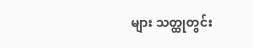များ သတ္ထုတွင်း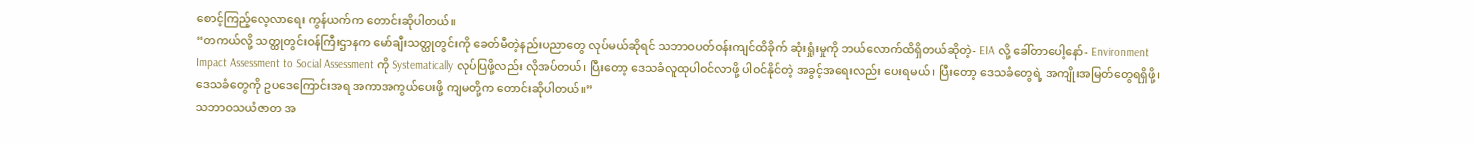စောင့်ကြည့်လေ့လာရေး ကွန်ယက်က တောင်းဆိုပါတယ်။
“တကယ်လို့ သတ္ထုတွင်းဝန်ကြီးဌာနက မော်ချီးသတ္ထုတွင်းကို ခေတ်မီတဲ့နည်းပညာတွေ လုပ်မယ်ဆိုရင် သဘာဝပတ်ဝန်းကျင်ထိခိုက် ဆုံးရှုံးမှုကို ဘယ်လောက်ထိရှိတယ်ဆိုတဲ့- EIA လို့ ခေါ်တာပေါ့နော်- Environment Impact Assessment to Social Assessment ကို Systematically လုပ်ပြဖို့လည်း လိုအပ်တယ်၊ ပြီးတော့ ဒေသခံလူထုပါဝင်လာဖို့ ပါဝင်နိုင်တဲ့ အခွင့်အရေးလည်း ပေးရမယ်၊ ပြီးတော့ ဒေသခံတွေရဲ့ အကျိုးအမြတ်တွေရရှိဖို့၊ ဒေသခံတွေကို ဥပဒေကြောင်းအရ အကာအကွယ်ပေးဖို့ ကျမတို့က တောင်းဆိုပါတယ်။”
သဘာဝသယံဇာတ အ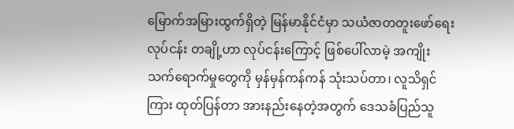မြောက်အမြားထွက်ရှိတဲ့ မြန်မာနိုင်ငံမှာ သယံဇာတတူးဖော်ရေး လုပ်ငန်း တချို့ဟာ လုပ်ငန်းကြောင့် ဖြစ်ပေါ်လာမဲ့ အကျိုးသက်ရောက်မှုတွေကို မှန်မှန်ကန်ကန် သုံးသပ်တာ၊ လူသိရှင်ကြား ထုတ်ပြန်တာ အားနည်းနေတဲ့အတွက် ဒေသခံပြည်သူ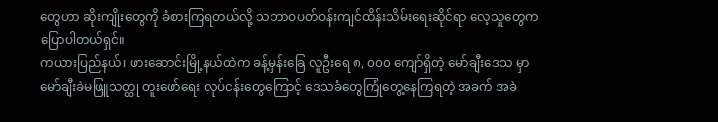တွေဟာ ဆိုးကျိုးတွေကို ခံစားကြရတယ်လို့ သဘာဝပတ်ဝန်းကျင်ထိန်းသိမ်းရေးဆိုင်ရာ လေ့သူတွေက ပြောပါတယ်ရှင်။
ကယားပြည်နယ်၊ ဖားဆောင်းမြို့နယ်ထဲက ခန့်မှန်းခြေ လူဦးရေ ၈, ၀၀၀ ကျော်ရှိတဲ့ မော်ချီးဒေသ မှာ မော်ချီးခဲမဖြူသတ္ထု တူးဖော်ရေး လုပ်ငန်းတွေကြောင့် ဒေသခံတွေကြုံတွေ့နေကြရတဲ့ အခက် အခဲ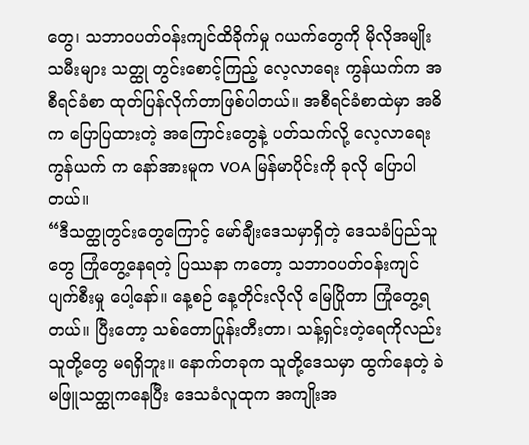တွေ၊ သဘာဝပတ်ဝန်းကျင်ထိခိုက်မှု ဂယက်တွေကို မိုလိုအမျိုးသမီးများ သတ္ထု တွင်းစောင့်ကြည့် လေ့လာရေး ကွန်ယက်က အစီရင်ခံစာ ထုတ်ပြန်လိုက်တာဖြစ်ပါတယ်။ အစီရင်ခံစာထဲမှာ အဓိက ပြောပြထားတဲ့ အကြောင်းတွေနဲ့ ပတ်သက်လို့ လေ့လာရေး ကွန်ယက် က နော်အားမူက VOA မြန်မာပိုင်းကို ခုလို ပြောပါတယ်။
“ဒီသတ္ထုတွင်းတွေကြောင့် မော်ချီးဒေသမှာရှိတဲ့ ဒေသခံပြည်သူတွေ ကြုံတွေ့နေရတဲ့ ပြဿနာ ကတော့ သဘာဝပတ်ဝန်းကျင် ပျက်စီးမှု ပေါ့နော်။ နေ့စဉ် နေ့တိုင်းလိုလို မြေပြိုတာ ကြုံတွေ့ရတယ်။ ပြီးတော့ သစ်တောပြုန်းတီးတာ၊ သန့်ရှင်းတဲ့ရေကိုလည်း သူတို့တွေ မရရှိဘူး။ နောက်တခုက သူတို့ဒေသမှာ ထွက်နေတဲ့ ခဲမဖြူသတ္ထုကနေပြီး ဒေသခံလူထုက အကျိုးအ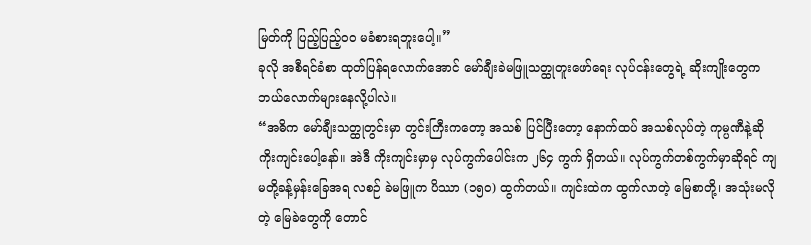မြတ်ကို ပြည့်ပြည့်ဝဝ မခံစားရဘူးပေါ့။”
ခုလို အစီရင်ခံစာ ထုတ်ပြန်ရလောက်အောင် မော်ချီးခဲမဖြူသတ္ထုတူးဖော်ရေး လုပ်ငန်းတွေရဲ့ ဆိုးကျိုးတွေက ဘယ်လောက်များနေလို့ပါလဲ။
“အဓိက မော်ချီးသတ္ထုတွင်းမှာ တွင်းကြီးကတော့ အသစ် ပြင်ပြီးတော့ နောက်ထပ် အသစ်လုပ်တဲ့ ကုမ္ပဏီနဲ့ဆို ကိုးကျင်းပေါ့နော်။ အဲဒီ ကိုးကျင်းမှာမှ လုပ်ကွက်ပေါင်းက ၂၆၄ ကွက် ရှိတယ်။ လုပ်ကွက်တစ်ကွက်မှာဆိုရင် ကျမတို့ခန့်မှန်းခြေအရ လစဉ် ခဲမဖြူက ပိဿာ (၁၅၀) ထွက်တယ်။ ကျင်းထဲက ထွက်လာတဲ့ မြေစာတို့၊ အသုံးမလိုတဲ့ မြေခဲတွေကို တောင်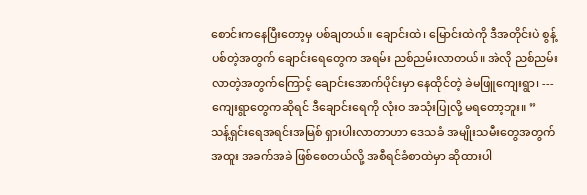စောင်းကနေပြီးတော့မှ ပစ်ချတယ်။ ချောင်းထဲ၊ မြောင်းထဲကို ဒီအတိုင်းပဲ စွန့်ပစ်တဲ့အတွက် ချောင်းရေတွေက အရမ်း ညစ်ညမ်းလာတယ်။ အဲလို ညစ်ညမ်းလာတဲ့အတွက်ကြောင့် ချောင်းအောက်ပိုင်းမှာ နေထိုင်တဲ့ ခဲမဖြူကျေးရွာ၊ --- ကျေးရွာတွေကဆိုရင် ဒီချောင်းရေကို လုံးဝ အသုံးပြုလို့ မရတော့ဘူး။ ”
သန့်ရှင်းရေအရင်းအမြစ် ရှားပါးလာတာဟာ ဒေသခံ အမျိုးသမီးတွေအတွက် အထူး အခက်အခဲ ဖြစ်စေတယ်လို့ အစီရင်ခံစာထဲမှာ ဆိုထားပါ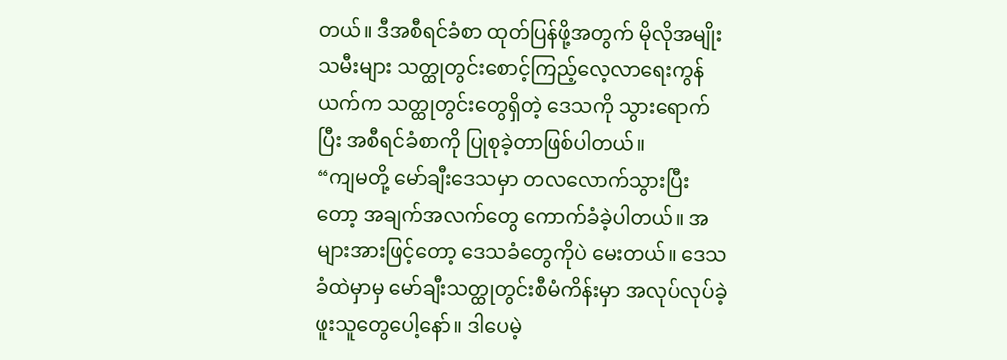တယ်။ ဒီအစီရင်ခံစာ ထုတ်ပြန်ဖို့အတွက် မိုလိုအမျိုးသမီးများ သတ္ထုတွင်းစောင့်ကြည့်လေ့လာရေးကွန်ယက်က သတ္ထုတွင်းတွေရှိတဲ့ ဒေသကို သွားရောက်ပြီး အစီရင်ခံစာကို ပြုစုခဲ့တာဖြစ်ပါတယ်။
“ကျမတို့ မော်ချီးဒေသမှာ တလလောက်သွားပြီးတော့ အချက်အလက်တွေ ကောက်ခံခဲ့ပါတယ်။ အများအားဖြင့်တော့ ဒေသခံတွေကိုပဲ မေးတယ်။ ဒေသခံထဲမှာမှ မော်ချီးသတ္ထုတွင်းစီမံကိန်းမှာ အလုပ်လုပ်ခဲ့ဖူးသူတွေပေါ့နော်။ ဒါပေမဲ့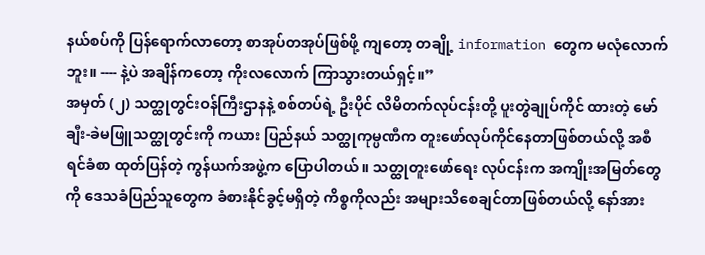နယ်စပ်ကို ပြန်ရောက်လာတော့ စာအုပ်တအုပ်ဖြစ်ဖို့ ကျတော့ တချို့ information တွေက မလုံလောက်ဘူး။ ---- နဲ့ပဲ အချိန်ကတော့ ကိုးလလောက် ကြာသွားတယ်ရှင့်။”
အမှတ် (၂) သတ္ထုတွင်းဝန်ကြီးဌာနနဲ့ စစ်တပ်ရဲ့ ဦးပိုင် လိမိတက်လုပ်ငန်းတို့ ပူးတွဲချုပ်ကိုင် ထားတဲ့ မော်ချီး-ခဲမဖြူသတ္ထုတွင်းကို ကယား ပြည်နယ် သတ္ထုကုမ္ပဏီက တူးဖော်လုပ်ကိုင်နေတာဖြစ်တယ်လို့ အစီရင်ခံစာ ထုတ်ပြန်တဲ့ ကွန်ယက်အဖွဲ့က ပြောပါတယ်။ သတ္ထုတူးဖော်ရေး လုပ်ငန်းက အကျိုးအမြတ်တွေကို ဒေသခံပြည်သူတွေက ခံစားနိုင်ခွင့်မရှိတဲ့ ကိစ္စကိုလည်း အများသိစေချင်တာဖြစ်တယ်လို့ နော်အား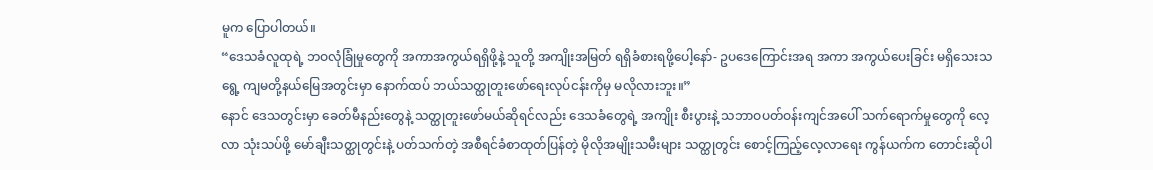မူက ပြောပါတယ်။
“ဒေသခံလူထုရဲ့ ဘဝလုံခြုံမှုတွေကို အကာအကွယ်ရရှိဖို့နဲ့ သူတို့ အကျိုးအမြတ် ရရှိခံစားရဖို့ပေါ့နော်- ဥပဒေကြောင်းအရ အကာ အကွယ်ပေးခြင်း မရှိသေးသရွေ့ ကျမတို့နယ်မြေအတွင်းမှာ နောက်ထပ် ဘယ်သတ္ထုတူးဖော်ရေးလုပ်ငန်းကိုမှ မလိုလားဘူး။”
နောင် ဒေသတွင်းမှာ ခေတ်မီနည်းတွေနဲ့ သတ္ထုတူးဖော်မယ်ဆိုရင်လည်း ဒေသခံတွေရဲ့ အကျိုး စီးပွားနဲ့ သဘာဝပတ်ဝန်းကျင်အပေါ် သက်ရောက်မှုတွေကို လေ့လာ သုံးသပ်ဖို့ မော်ချီးသတ္ထုတွင်းနဲ့ ပတ်သက်တဲ့ အစီရင်ခံစာထုတ်ပြန်တဲ့ မိုလိုအမျိုးသမီးများ သတ္ထုတွင်း စောင့်ကြည့်လေ့လာရေး ကွန်ယက်က တောင်းဆိုပါ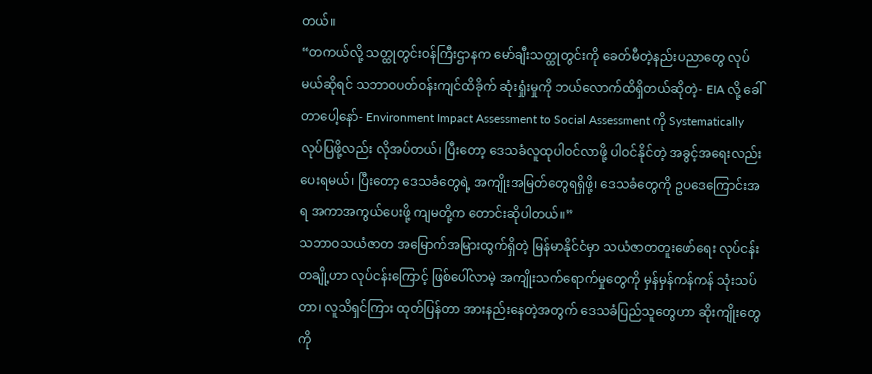တယ်။
“တကယ်လို့ သတ္ထုတွင်းဝန်ကြီးဌာနက မော်ချီးသတ္ထုတွင်းကို ခေတ်မီတဲ့နည်းပညာတွေ လုပ်မယ်ဆိုရင် သဘာဝပတ်ဝန်းကျင်ထိခိုက် ဆုံးရှုံးမှုကို ဘယ်လောက်ထိရှိတယ်ဆိုတဲ့- EIA လို့ ခေါ်တာပေါ့နော်- Environment Impact Assessment to Social Assessment ကို Systematically လုပ်ပြဖို့လည်း လိုအပ်တယ်၊ ပြီးတော့ ဒေသခံလူထုပါဝင်လာဖို့ ပါဝင်နိုင်တဲ့ အခွင့်အရေးလည်း ပေးရမယ်၊ ပြီးတော့ ဒေသခံတွေရဲ့ အကျိုးအမြတ်တွေရရှိဖို့၊ ဒေသခံတွေကို ဥပဒေကြောင်းအရ အကာအကွယ်ပေးဖို့ ကျမတို့က တောင်းဆိုပါတယ်။”
သဘာဝသယံဇာတ အမြောက်အမြားထွက်ရှိတဲ့ မြန်မာနိုင်ငံမှာ သယံဇာတတူးဖော်ရေး လုပ်ငန်း တချို့ဟာ လုပ်ငန်းကြောင့် ဖြစ်ပေါ်လာမဲ့ အကျိုးသက်ရောက်မှုတွေကို မှန်မှန်ကန်ကန် သုံးသပ်တာ၊ လူသိရှင်ကြား ထုတ်ပြန်တာ အားနည်းနေတဲ့အတွက် ဒေသခံပြည်သူတွေဟာ ဆိုးကျိုးတွေကို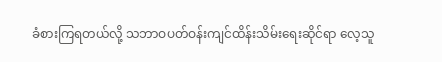ခံစားကြရတယ်လို့ သဘာဝပတ်ဝန်းကျင်ထိန်းသိမ်းရေးဆိုင်ရာ လေ့သူ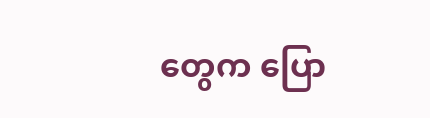တွေက ပြော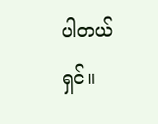ပါတယ်ရှင်။